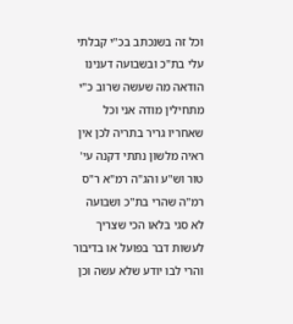וכל זה בשנכתב בכ"י קבלתי עלי בת"כ ובשבועה דענינו הודאה מה שעשה שרוב כ"י מתחילין מודה אני וכל שאחריו גריר בתריה לכן אין ראיה מלשון נתתי דקנה עי' טור וש"ע והג"ה רמ"א ר"ס רמ"ה שהרי בת"כ ושבועה לא סגי בלאו הכי שצריך לעשות דבר בפועל או בדיבור והרי לבו יודע שלא עשה וכן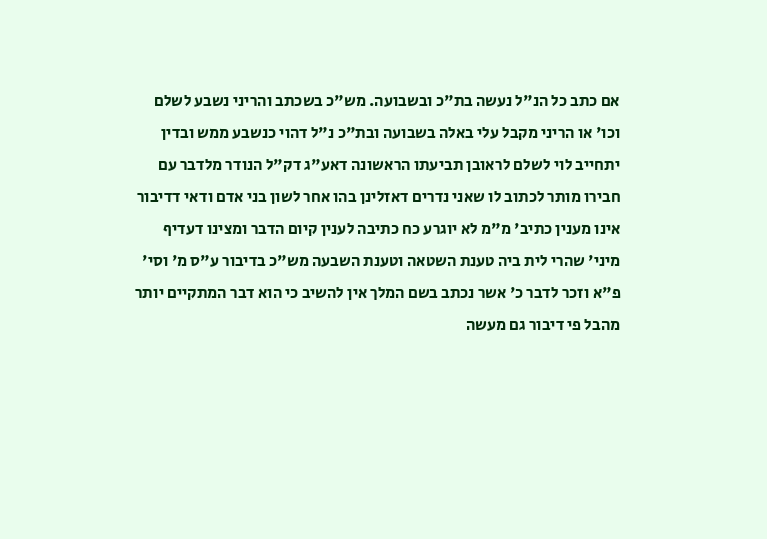אם כתב כל הנ"ל נעשה בת"כ ובשבועה. מש"כ בשכתב והריני נשבע לשלם וכו' או הריני מקבל עלי באלה בשבועה ובת"כ נ"ל דהוי כנשבע ממש ובדין יתחייב לוי לשלם לראובן תביעתו הראשונה דאע"ג דק"ל הנודר מלדבר עם חבירו מותר לכתוב לו שאני נדרים דאזלינן בהו אחר לשון בני אדם ודאי דדיבור אינו מענין כתיב' מ"מ לא יוגרע כח כתיבה לענין קיום הדבר ומצינו דעדיף מיני' שהרי לית ביה טענת השטאה וטענת השבעה מש"כ בדיבור ע"ס מ' וסי' פ"א וזכר לדבר כ' אשר נכתב בשם המלך אין להשיב כי הוא דבר המתקיים יותר מהבל פי דיבור גם מעשה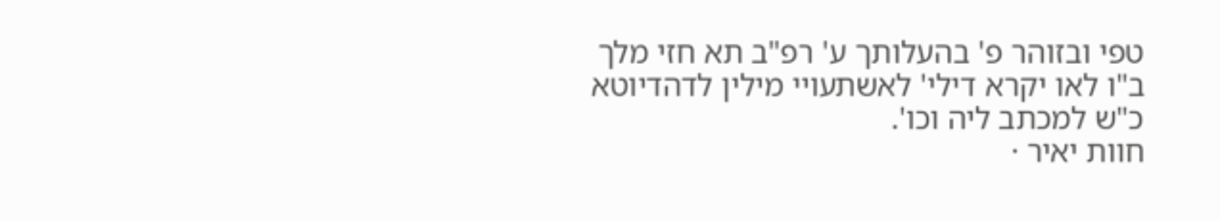טפי ובזוהר פ' בהעלותך ע' רפ"ב תא חזי מלך ב"ו לאו יקרא דילי' לאשתעויי מילין לדהדיוטא כ"ש למכתב ליה וכו'.
חוות יאיר ·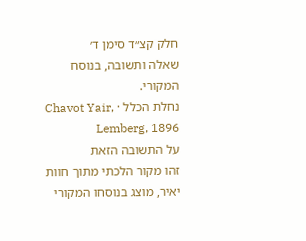חלק קצ״ד סימן ד׳
שאלה ותשובה, בנוסח המקורי.
נחלת הכלל · Chavot Yair, Lemberg, 1896
על התשובה הזאת
זהו מקור הלכתי מתוך חוות יאיר, מוצג בנוסחו המקורי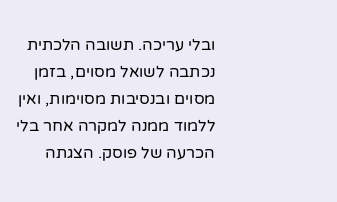ובלי עריכה. תשובה הלכתית נכתבה לשואל מסוים, בזמן מסוים ובנסיבות מסוימות, ואין ללמוד ממנה למקרה אחר בלי הכרעה של פוסק. הצגתה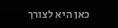כאן היא לצורך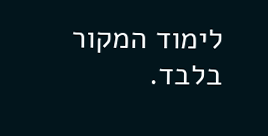לימוד המקור בלבד.